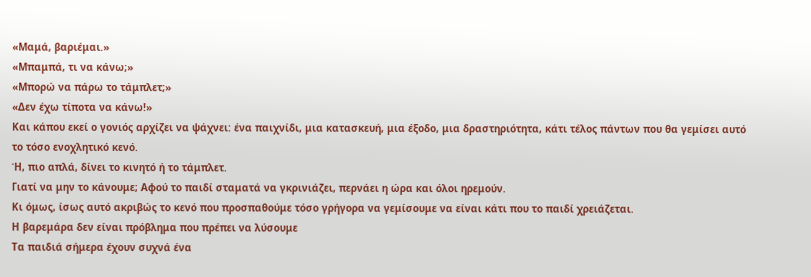«Μαμά, βαριέμαι.»
«Μπαμπά, τι να κάνω;»
«Μπορώ να πάρω το τάμπλετ;»
«Δεν έχω τίποτα να κάνω!»
Και κάπου εκεί ο γονιός αρχίζει να ψάχνει: ένα παιχνίδι, μια κατασκευή, μια έξοδο, μια δραστηριότητα, κάτι τέλος πάντων που θα γεμίσει αυτό το τόσο ενοχλητικό κενό.
Ή, πιο απλά, δίνει το κινητό ή το τάμπλετ.
Γιατί να μην το κάνουμε; Αφού το παιδί σταματά να γκρινιάζει, περνάει η ώρα και όλοι ηρεμούν.
Κι όμως, ίσως αυτό ακριβώς το κενό που προσπαθούμε τόσο γρήγορα να γεμίσουμε να είναι κάτι που το παιδί χρειάζεται.
Η βαρεμάρα δεν είναι πρόβλημα που πρέπει να λύσουμε
Τα παιδιά σήμερα έχουν συχνά ένα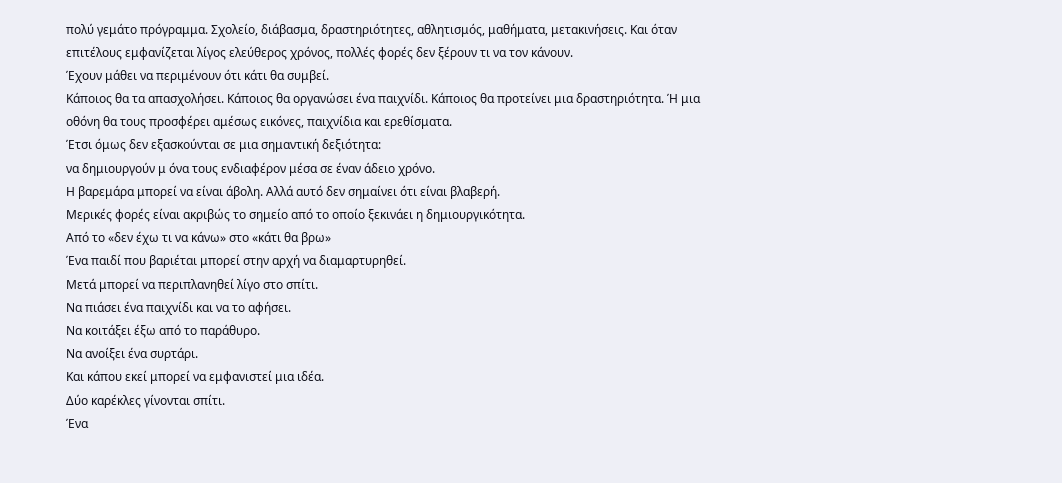πολύ γεμάτο πρόγραμμα. Σχολείο, διάβασμα, δραστηριότητες, αθλητισμός, μαθήματα, μετακινήσεις. Και όταν επιτέλους εμφανίζεται λίγος ελεύθερος χρόνος, πολλές φορές δεν ξέρουν τι να τον κάνουν.
Έχουν μάθει να περιμένουν ότι κάτι θα συμβεί.
Κάποιος θα τα απασχολήσει. Κάποιος θα οργανώσει ένα παιχνίδι. Κάποιος θα προτείνει μια δραστηριότητα. Ή μια οθόνη θα τους προσφέρει αμέσως εικόνες, παιχνίδια και ερεθίσματα.
Έτσι όμως δεν εξασκούνται σε μια σημαντική δεξιότητα:
να δημιουργούν μ όνα τους ενδιαφέρον μέσα σε έναν άδειο χρόνο.
Η βαρεμάρα μπορεί να είναι άβολη. Αλλά αυτό δεν σημαίνει ότι είναι βλαβερή.
Μερικές φορές είναι ακριβώς το σημείο από το οποίο ξεκινάει η δημιουργικότητα.
Από το «δεν έχω τι να κάνω» στο «κάτι θα βρω»
Ένα παιδί που βαριέται μπορεί στην αρχή να διαμαρτυρηθεί.
Μετά μπορεί να περιπλανηθεί λίγο στο σπίτι.
Να πιάσει ένα παιχνίδι και να το αφήσει.
Να κοιτάξει έξω από το παράθυρο.
Να ανοίξει ένα συρτάρι.
Και κάπου εκεί μπορεί να εμφανιστεί μια ιδέα.
Δύο καρέκλες γίνονται σπίτι.
Ένα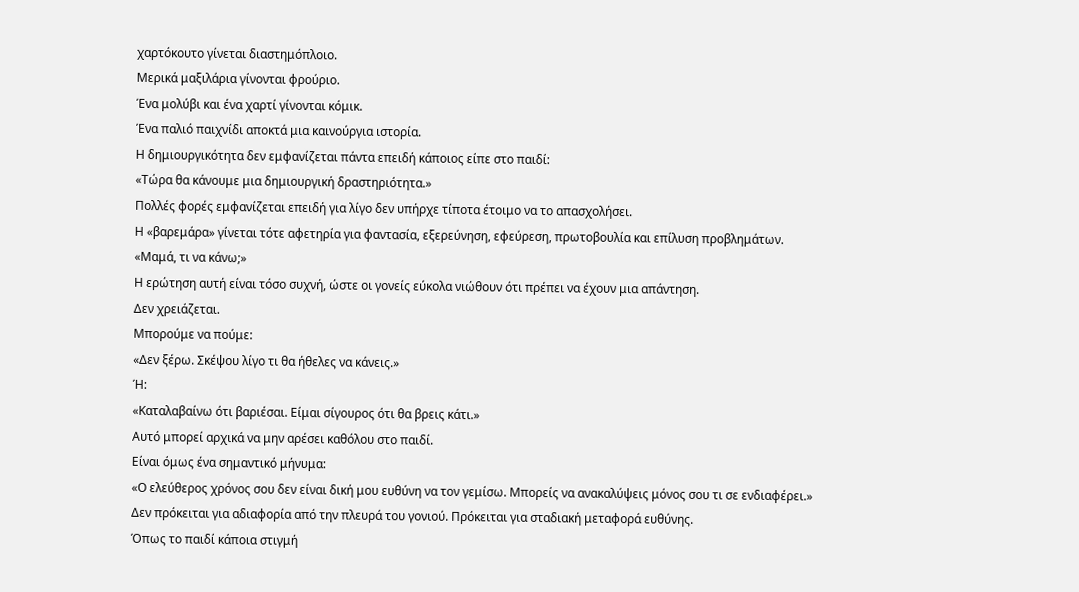χαρτόκουτο γίνεται διαστημόπλοιο.
Μερικά μαξιλάρια γίνονται φρούριο.
Ένα μολύβι και ένα χαρτί γίνονται κόμικ.
Ένα παλιό παιχνίδι αποκτά μια καινούργια ιστορία.
Η δημιουργικότητα δεν εμφανίζεται πάντα επειδή κάποιος είπε στο παιδί:
«Τώρα θα κάνουμε μια δημιουργική δραστηριότητα.»
Πολλές φορές εμφανίζεται επειδή για λίγο δεν υπήρχε τίποτα έτοιμο να το απασχολήσει.
Η «βαρεμάρα» γίνεται τότε αφετηρία για φαντασία, εξερεύνηση, εφεύρεση, πρωτοβουλία και επίλυση προβλημάτων.
«Μαμά, τι να κάνω;»
Η ερώτηση αυτή είναι τόσο συχνή, ώστε οι γονείς εύκολα νιώθουν ότι πρέπει να έχουν μια απάντηση.
Δεν χρειάζεται.
Μπορούμε να πούμε:
«Δεν ξέρω. Σκέψου λίγο τι θα ήθελες να κάνεις.»
Ή:
«Καταλαβαίνω ότι βαριέσαι. Είμαι σίγουρος ότι θα βρεις κάτι.»
Αυτό μπορεί αρχικά να μην αρέσει καθόλου στο παιδί.
Είναι όμως ένα σημαντικό μήνυμα:
«Ο ελεύθερος χρόνος σου δεν είναι δική μου ευθύνη να τον γεμίσω. Μπορείς να ανακαλύψεις μόνος σου τι σε ενδιαφέρει.»
Δεν πρόκειται για αδιαφορία από την πλευρά του γονιού. Πρόκειται για σταδιακή μεταφορά ευθύνης.
Όπως το παιδί κάποια στιγμή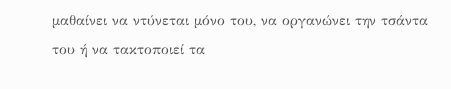μαθαίνει να ντύνεται μόνο του, να οργανώνει την τσάντα του ή να τακτοποιεί τα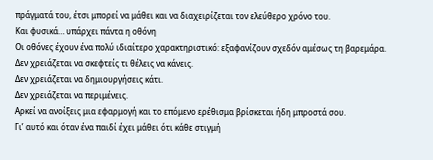πράγματά του, έτσι μπορεί να μάθει και να διαχειρίζεται τον ελεύθερο χρόνο του.
Και φυσικά… υπάρχει πάντα η οθόνη
Οι οθόνες έχουν ένα πολύ ιδιαίτερο χαρακτηριστικό: εξαφανίζουν σχεδόν αμέσως τη βαρεμάρα.
Δεν χρειάζεται να σκεφτείς τι θέλεις να κάνεις.
Δεν χρειάζεται να δημιουργήσεις κάτι.
Δεν χρειάζεται να περιμένεις.
Αρκεί να ανοίξεις μια εφαρμογή και το επόμενο ερέθισμα βρίσκεται ήδη μπροστά σου.
Γι’ αυτό και όταν ένα παιδί έχει μάθει ότι κάθε στιγμή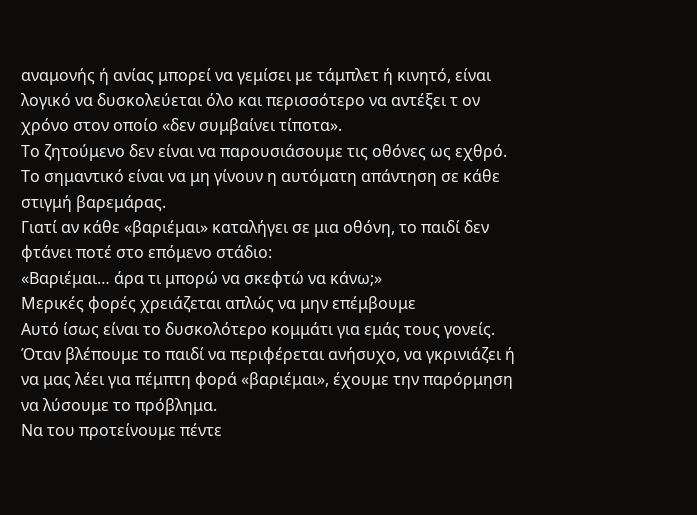αναμονής ή ανίας μπορεί να γεμίσει με τάμπλετ ή κινητό, είναι λογικό να δυσκολεύεται όλο και περισσότερο να αντέξει τ ον χρόνο στον οποίο «δεν συμβαίνει τίποτα».
Το ζητούμενο δεν είναι να παρουσιάσουμε τις οθόνες ως εχθρό.
Το σημαντικό είναι να μη γίνουν η αυτόματη απάντηση σε κάθε στιγμή βαρεμάρας.
Γιατί αν κάθε «βαριέμαι» καταλήγει σε μια οθόνη, το παιδί δεν φτάνει ποτέ στο επόμενο στάδιο:
«Βαριέμαι… άρα τι μπορώ να σκεφτώ να κάνω;»
Μερικές φορές χρειάζεται απλώς να μην επέμβουμε
Αυτό ίσως είναι το δυσκολότερο κομμάτι για εμάς τους γονείς.
Όταν βλέπουμε το παιδί να περιφέρεται ανήσυχο, να γκρινιάζει ή να μας λέει για πέμπτη φορά «βαριέμαι», έχουμε την παρόρμηση να λύσουμε το πρόβλημα.
Να του προτείνουμε πέντε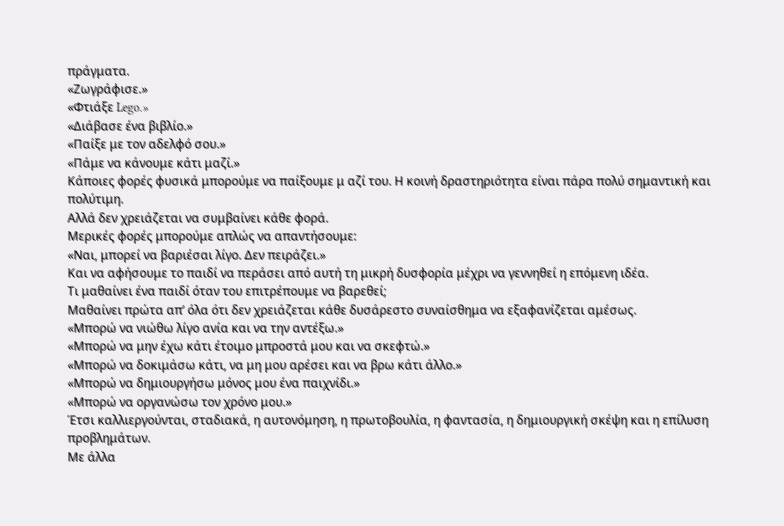πράγματα.
«Ζωγράφισε.»
«Φτιάξε Lego.»
«Διάβασε ένα βιβλίο.»
«Παίξε με τον αδελφό σου.»
«Πάμε να κάνουμε κάτι μαζί.»
Κάποιες φορές φυσικά μπορούμε να παίξουμε μ αζί του. Η κοινή δραστηριότητα είναι πάρα πολύ σημαντική και πολύτιμη.
Αλλά δεν χρειάζεται να συμβαίνει κάθε φορά.
Μερικές φορές μπορούμε απλώς να απαντήσουμε:
«Ναι, μπορεί να βαριέσαι λίγο. Δεν πειράζει.»
Και να αφήσουμε το παιδί να περάσει από αυτή τη μικρή δυσφορία μέχρι να γεννηθεί η επόμενη ιδέα.
Τι μαθαίνει ένα παιδί όταν του επιτρέπουμε να βαρεθεί;
Μαθαίνει πρώτα απ’ όλα ότι δεν χρειάζεται κάθε δυσάρεστο συναίσθημα να εξαφανίζεται αμέσως.
«Μπορώ να νιώθω λίγο ανία και να την αντέξω.»
«Μπορώ να μην έχω κάτι έτοιμο μπροστά μου και να σκεφτώ.»
«Μπορώ να δοκιμάσω κάτι, να μη μου αρέσει και να βρω κάτι άλλο.»
«Μπορώ να δημιουργήσω μόνος μου ένα παιχνίδι.»
«Μπορώ να οργανώσω τον χρόνο μου.»
Έτσι καλλιεργούνται, σταδιακά, η αυτονόμηση, η πρωτοβουλία, η φαντασία, η δημιουργική σκέψη και η επίλυση προβλημάτων.
Με άλλα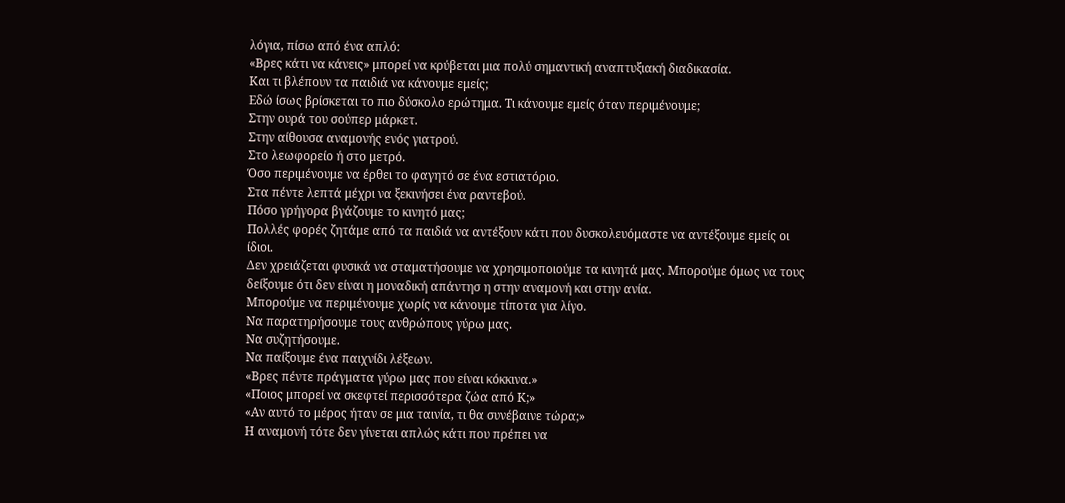λόγια, πίσω από ένα απλό:
«Βρες κάτι να κάνεις» μπορεί να κρύβεται μια πολύ σημαντική αναπτυξιακή διαδικασία.
Και τι βλέπουν τα παιδιά να κάνουμε εμείς;
Εδώ ίσως βρίσκεται το πιο δύσκολο ερώτημα. Τι κάνουμε εμείς όταν περιμένουμε;
Στην ουρά του σούπερ μάρκετ.
Στην αίθουσα αναμονής ενός γιατρού.
Στο λεωφορείο ή στο μετρό.
Όσο περιμένουμε να έρθει το φαγητό σε ένα εστιατόριο.
Στα πέντε λεπτά μέχρι να ξεκινήσει ένα ραντεβού.
Πόσο γρήγορα βγάζουμε το κινητό μας;
Πολλές φορές ζητάμε από τα παιδιά να αντέξουν κάτι που δυσκολευόμαστε να αντέξουμε εμείς οι ίδιοι.
Δεν χρειάζεται φυσικά να σταματήσουμε να χρησιμοποιούμε τα κινητά μας. Μπορούμε όμως να τους δείξουμε ότι δεν είναι η μοναδική απάντησ η στην αναμονή και στην ανία.
Μπορούμε να περιμένουμε χωρίς να κάνουμε τίποτα για λίγο.
Να παρατηρήσουμε τους ανθρώπους γύρω μας.
Να συζητήσουμε.
Να παίξουμε ένα παιχνίδι λέξεων.
«Βρες πέντε πράγματα γύρω μας που είναι κόκκινα.»
«Ποιος μπορεί να σκεφτεί περισσότερα ζώα από Κ;»
«Αν αυτό το μέρος ήταν σε μια ταινία, τι θα συνέβαινε τώρα;»
Η αναμονή τότε δεν γίνεται απλώς κάτι που πρέπει να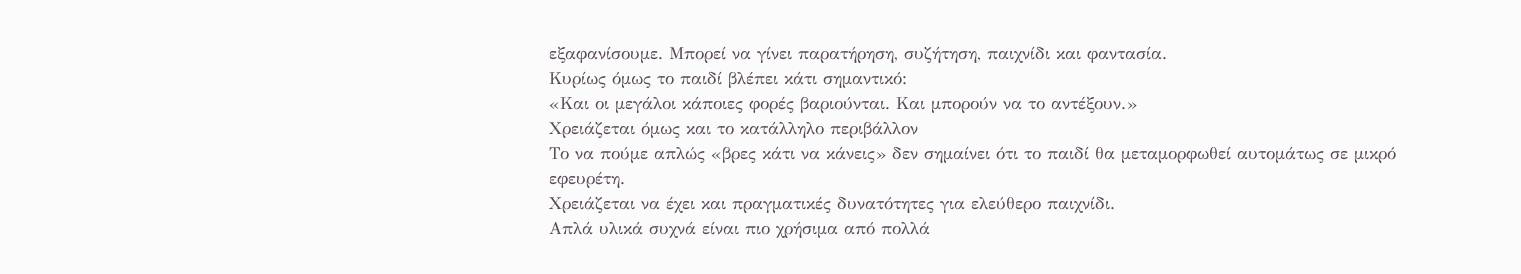εξαφανίσουμε. Μπορεί να γίνει παρατήρηση, συζήτηση, παιχνίδι και φαντασία.
Κυρίως όμως το παιδί βλέπει κάτι σημαντικό:
«Και οι μεγάλοι κάποιες φορές βαριούνται. Και μπορούν να το αντέξουν.»
Χρειάζεται όμως και το κατάλληλο περιβάλλον
Το να πούμε απλώς «βρες κάτι να κάνεις» δεν σημαίνει ότι το παιδί θα μεταμορφωθεί αυτομάτως σε μικρό εφευρέτη.
Χρειάζεται να έχει και πραγματικές δυνατότητες για ελεύθερο παιχνίδι.
Απλά υλικά συχνά είναι πιο χρήσιμα από πολλά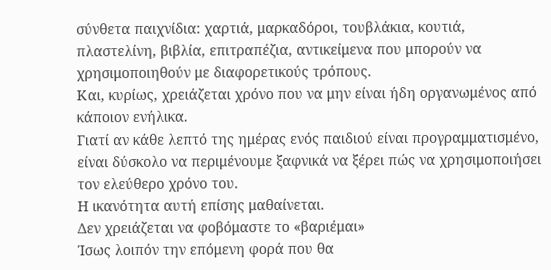σύνθετα παιχνίδια: χαρτιά, μαρκαδόροι, τουβλάκια, κουτιά, πλαστελίνη, βιβλία, επιτραπέζια, αντικείμενα που μπορούν να χρησιμοποιηθούν με διαφορετικούς τρόπους.
Και, κυρίως, χρειάζεται χρόνο που να μην είναι ήδη οργανωμένος από κάποιον ενήλικα.
Γιατί αν κάθε λεπτό της ημέρας ενός παιδιού είναι προγραμματισμένο, είναι δύσκολο να περιμένουμε ξαφνικά να ξέρει πώς να χρησιμοποιήσει τον ελεύθερο χρόνο του.
Η ικανότητα αυτή επίσης μαθαίνεται.
Δεν χρειάζεται να φοβόμαστε το «βαριέμαι»
Ίσως λοιπόν την επόμενη φορά που θα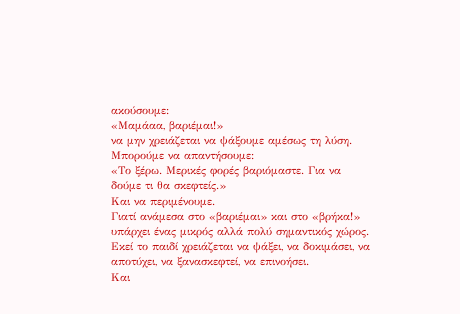ακούσουμε:
«Μαμάαα, βαριέμαι!»
να μην χρειάζεται να ψάξουμε αμέσως τη λύση.
Μπορούμε να απαντήσουμε:
«Το ξέρω. Μερικές φορές βαριόμαστε. Για να δούμε τι θα σκεφτείς.»
Και να περιμένουμε.
Γιατί ανάμεσα στο «βαριέμαι» και στο «βρήκα!» υπάρχει ένας μικρός αλλά πολύ σημαντικός χώρος.
Εκεί το παιδί χρειάζεται να ψάξει, να δοκιμάσει, να αποτύχει, να ξανασκεφτεί, να επινοήσει.
Και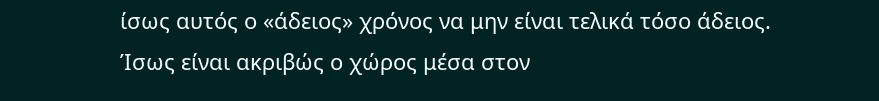ίσως αυτός ο «άδειος» χρόνος να μην είναι τελικά τόσο άδειος.
Ίσως είναι ακριβώς ο χώρος μέσα στον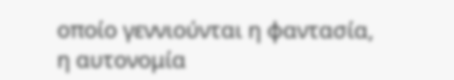οποίο γεννιούνται η φαντασία, η αυτονομία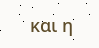και η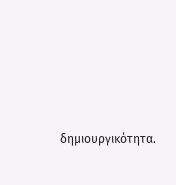δημιουργικότητα.